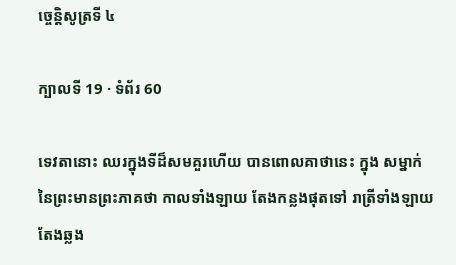ច្ចេន្តិសូត្រទី ៤

ក្បាលទី 19 · ទំព័រ 60

ទេវតានោះ ឈរក្នុងទីដ៏សមគួរហើយ បានពោលគាថានេះ ក្នុង សម្នាក់នៃព្រះមានព្រះភាគថា កាលទាំងឡាយ តែងកន្លងផុតទៅ រាត្រីទាំងឡាយ តែងឆ្លង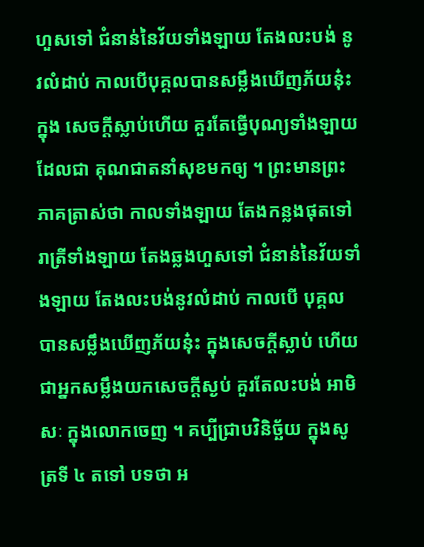ហួសទៅ ជំនាន់នៃវ័យទាំងឡាយ តែងលះបង់ នូវលំដាប់ កាលបើបុគ្គលបានសម្លឹងឃើញភ័យនុ៎ះ ក្នុង សេចក្តីស្លាប់ហើយ គួរតែធ្វើបុណ្យទាំងឡាយ ដែលជា គុណជាតនាំសុខមកឲ្យ ។ ព្រះមានព្រះភាគត្រាស់ថា កាលទាំងឡាយ តែងកន្លងផុតទៅ រាត្រីទាំងឡាយ តែងឆ្លងហួសទៅ ជំនាន់នៃវ័យទាំងឡាយ តែងលះបង់នូវលំដាប់ កាលបើ បុគ្គលបានសម្លឹងឃើញភ័យនុ៎ះ ក្នុងសេចក្តីស្លាប់ ហើយ ជាអ្នកសម្លឹងយកសេចក្តីស្ងប់ គួរតែលះបង់ អាមិសៈ ក្នុងលោកចេញ ។ គប្បីជ្រាបវិនិច្ឆ័យ ក្នុងសូត្រទី ៤ តទៅ បទថា អ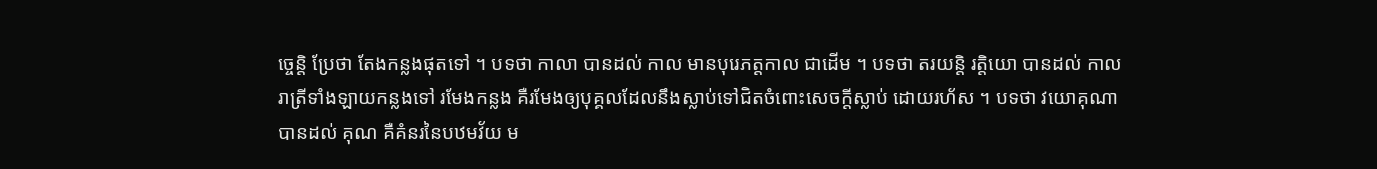ច្ចេន្តិ ប្រែថា តែងកន្លងផុតទៅ ។ បទថា កាលា បានដល់ កាល មានបុរេភត្តកាល ជាដើម ។ បទថា តរយន្តិ រត្តិយោ បានដល់ កាល រាត្រីទាំងឡាយកន្លងទៅ រមែងកន្លង គឺរមែងឲ្យបុគ្គលដែលនឹងស្លាប់ទៅជិតចំពោះសេចក្តីស្លាប់ ដោយរហ័ស ។ បទថា វយោគុណា បានដល់ គុណ គឺគំនរនៃបឋមវ័យ ម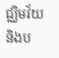ជ្ឈិមវ័យ និងប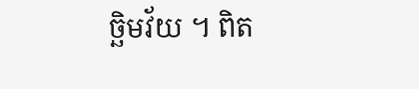ច្ឆិមវ័យ ។ ពិត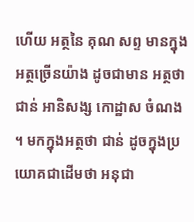ហើយ អត្ថនៃ គុណ សព្ទ មានក្នុងអត្ថច្រើនយ៉ាង ដូចជាមាន អត្ថថា ជាន់ អានិសង្ស កោដ្ឋាស ចំណង ។ មកក្នុងអត្ថថា ជាន់ ដូចក្នុងប្រយោគជាដើមថា អនុជា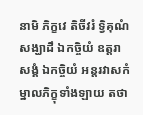នាមិ ភិក្ខវេ តិចីវរំ ទ្វិគុណំ សង្ឃាដឹ ឯកច្ចិយំ ឧត្តរាសង្គំ ឯកច្ចិយំ អន្តរវាសកំ ម្នាលភិក្ខុទាំងឡាយ តថា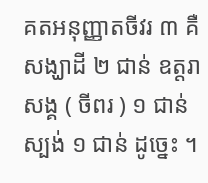គតអនុញ្ញាតចីវរ ៣ គឺសង្ឃាដី ២ ជាន់ ឧត្តរាសង្គ ( ចីពរ ) ១ ជាន់ ស្បង់ ១ ជាន់ ដូច្នេះ ។